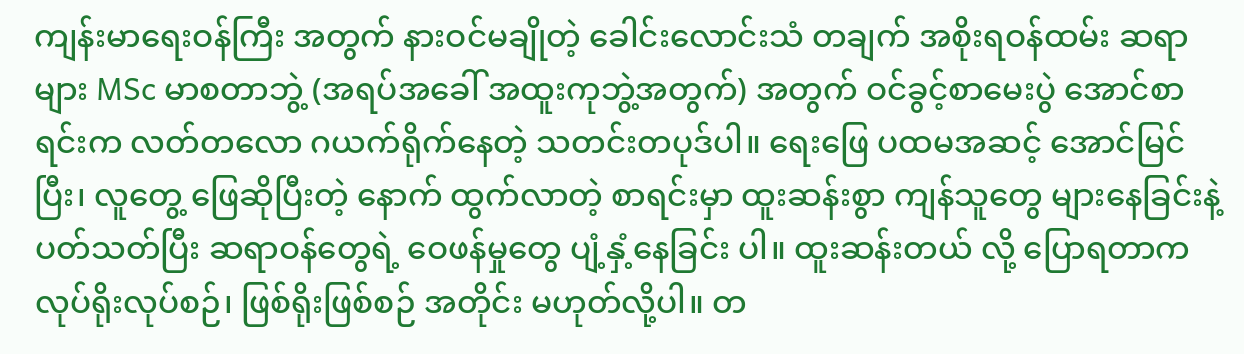ကျန်းမာရေးဝန်ကြီး အတွက် နားဝင်မချိုတဲ့ ခေါင်းလောင်းသံ တချက် အစိုးရဝန်ထမ်း ဆရာများ MSc မာစတာဘွဲ့ (အရပ်အခေါ် အထူးကုဘွဲ့အတွက်) အတွက် ဝင်ခွင့်စာမေးပွဲ အောင်စာရင်းက လတ်တလော ဂယက်ရိုက်နေတဲ့ သတင်းတပုဒ်ပါ။ ရေးဖြေ ပထမအဆင့် အောင်မြင်ပြီး၊ လူတွေ့ ဖြေဆိုပြီးတဲ့ နောက် ထွက်လာတဲ့ စာရင်းမှာ ထူးဆန်းစွာ ကျန်သူတွေ များနေခြင်းနဲ့ ပတ်သတ်ပြီး ဆရာဝန်တွေရဲ့ ဝေဖန်မှုတွေ ပျံ့နှံ့နေခြင်း ပါ။ ထူးဆန်းတယ် လို့ ပြောရတာက လုပ်ရိုးလုပ်စဉ်၊ ဖြစ်ရိုးဖြစ်စဉ် အတိုင်း မဟုတ်လို့ပါ။ တ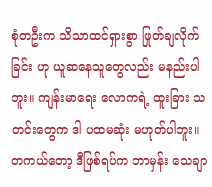စုံတဦးက သိသာထင်ရှားစွာ ဖြုတ်ချလိုက်ခြင်း ဟု ယူဆနေသူတွေလည်း မနည်းပါဘူး။ ကျန်းမာရေး လောကရဲ့ ထူးခြား သတင်းတွေက ဒါ ပထမဆုံး မဟုတ်ပါဘူး။ တကယ်တော့ ဒီဖြစ်ရပ်က ဘာမှန်း သေချာ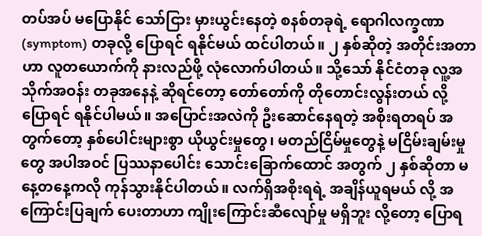တပ်အပ် မပြောနိုင် သော်ငြား မှားယွင်းနေတဲ့ စနစ်တခုရဲ့ ရောဂါလက္ခဏာ (symptom) တခုလို့ ပြောရင် ရနိုင်မယ် ထင်ပါတယ်။ ၂ နှစ်ဆိုတဲ့ အတိုင်းအတာဟာ လူတယောက်ကို နားလည်ဖို့ လုံလောက်ပါတယ်။ သို့သော် နိုင်ငံတခု လူ့အသိုက်အဝန်း တခုအနေနဲ့ ဆိုရင်တော့ တော်တော်ကို တိုတောင်းလွန်းတယ် လို့ ပြောရင် ရနိုင်ပါမယ်။ အပြောင်းအလဲကို ဦးဆောင်နေရတဲ့ အစိုးရတရပ် အတွက်တော့ နှစ်ပေါင်းများစွာ ယိုယွင်းမှုတွေ၊ မတည်ငြိမ်မှုတွေနဲ့ မငြိမ်းချမ်းမှုတွေ အပါအဝင် ပြဿနာပေါင်း သောင်းခြောက်ထောင် အတွက် ၂ နှစ်ဆိုတာ မနေ့တနေ့ကလို ကုန်သွားနိုင်ပါတယ်။ လက်ရှိအစိုးရရဲ့ အချိန်ယူရမယ် လို့ အကြောင်းပြချက် ပေးတာဟာ ကျိုးကြောင်းဆီလျော်မှု မရှိဘူး လို့တော့ ပြောရ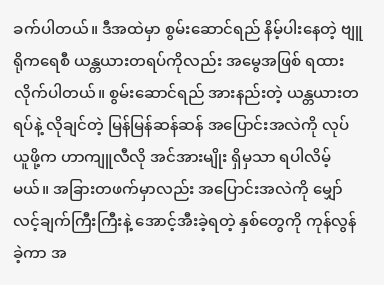ခက်ပါတယ်။ ဒီအထဲမှာ စွမ်းဆောင်ရည် နိမ့်ပါးနေတဲ့ ဗျူရိုကရေစီ ယန္တယားတရပ်ကိုလည်း အမွေအဖြစ် ရထားလိုက်ပါတယ်။ စွမ်းဆောင်ရည် အားနည်းတဲ့ ယန္တယားတရပ်နဲ့ လိုချင်တဲ့ မြန်မြန်ဆန်ဆန် အပြောင်းအလဲကို လုပ်ယူဖို့က ဟာကျူလီလို အင်အားမျိုး ရှိမှသာ ရပါလိမ့်မယ်။ အခြားတဖက်မှာလည်း အပြောင်းအလဲကို မျှော်လင့်ချက်ကြီးကြီးနဲ့ အောင့်အီးခဲ့ရတဲ့ နှစ်တွေကို ကုန်လွန်ခဲ့ကာ အ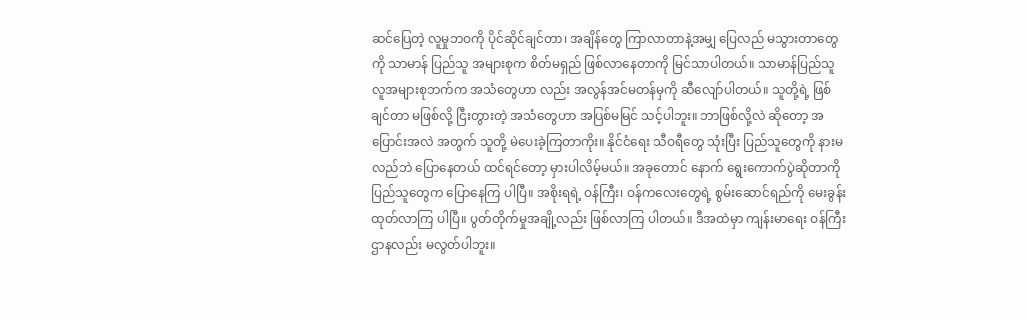ဆင်ပြေတဲ့ လူမှုဘဝကို ပိုင်ဆိုင်ချင်တာ၊ အချိန်တွေ ကြာလာတာနဲ့အမျှ ပြေလည် မသွားတာတွေကို သာမာန် ပြည်သူ အများစုက စိတ်မရှည် ဖြစ်လာနေတာကို မြင်သာပါတယ်။ သာမာန်ပြည်သူ လူအများစုဘက်က အသံတွေဟာ လည်း အလွန်အင်မတန်မှကို ဆီလျော်ပါတယ်။ သူတို့ရဲ့ ဖြစ်ချင်တာ မဖြစ်လို့ ငြီးတွားတဲ့ အသံတွေဟာ အပြစ်မမြင် သင့်ပါဘူး။ ဘာဖြစ်လို့လဲ ဆိုတော့ အပြောင်းအလဲ အတွက် သူတို့ မဲပေးခဲ့ကြတာကိုး။ နိုင်ငံရေး သီဝရီတွေ သုံးပြီး ပြည်သူတွေကို နားမလည်ဘဲ ပြောနေတယ် ထင်ရင်တော့ မှားပါလိမ့်မယ်။ အခုတောင် နောက် ရွေးကောက်ပွဲဆိုတာကို ပြည်သူတွေက ပြောနေကြ ပါပြီ။ အစိုးရရဲ့ ဝန်ကြီး၊ ဝန်ကလေးတွေရဲ့ စွမ်းဆောင်ရည်ကို မေးခွန်းထုတ်လာကြ ပါပြီ။ ပွတ်တိုက်မှုအချို့လည်း ဖြစ်လာကြ ပါတယ်။ ဒီအထဲမှာ ကျန်းမာရေး ဝန်ကြီးဌာနလည်း မလွတ်ပါဘူး။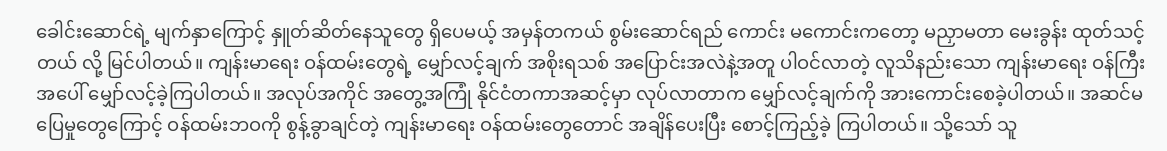ခေါင်းဆောင်ရဲ့ မျက်နှာကြောင့် နှူတ်ဆိတ်နေသူတွေ ရှိပေမယ့် အမှန်တကယ် စွမ်းဆောင်ရည် ကောင်း မကောင်းကတော့ မညှာမတာ မေးခွန်း ထုတ်သင့်တယ် လို့ မြင်ပါတယ်။ ကျန်းမာရေး ဝန်ထမ်းတွေရဲ့ မျှော်လင့်ချက် အစိုးရသစ် အပြောင်းအလဲနဲ့အတူ ပါဝင်လာတဲ့ လူသိနည်းသော ကျန်းမာရေး ဝန်ကြီး အပေါ် မျှော်လင့်ခဲ့ကြပါတယ်။ အလုပ်အကိုင် အတွေ့အကြုံ နိုင်ငံတကာအဆင့်မှာ လုပ်လာတာက မျှော်လင့်ချက်ကို အားကောင်းစေခဲ့ပါတယ်။ အဆင်မပြေမှုတွေကြောင့် ဝန်ထမ်းဘဝကို စွန့်ခွာချင်တဲ့ ကျန်းမာရေး ဝန်ထမ်းတွေတောင် အချိန်ပေးပြီး စောင့်ကြည့်ခဲ့ ကြပါတယ်။ သို့သော် သူ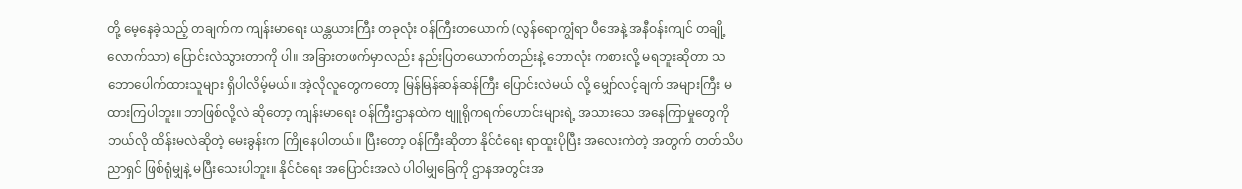တို့ မေ့နေခဲ့သည့် တချက်က ကျန်းမာရေး ယန္တယားကြီး တခုလုံး ဝန်ကြီးတယောက် (လွန်ရောကျွံရာ ပီအေနဲ့ အနီဝန်းကျင် တချို့လောက်သာ) ပြောင်းလဲသွားတာကို ပါ။ အခြားတဖက်မှာလည်း နည်းပြတယောက်တည်းနဲ့ ဘောလုံး ကစားလို့ မရဘူးဆိုတာ သဘောပေါက်ထားသူများ ရှိပါလိမ့်မယ်။ အဲ့လိုလူတွေကတော့ မြန်မြန်ဆန်ဆန်ကြီး ပြောင်းလဲမယ် လို့ မျှော်လင့်ချက် အများကြီး မထားကြပါဘူး။ ဘာဖြစ်လို့လဲ ဆိုတော့ ကျန်းမာရေး ဝန်ကြီးဌာနထဲက ဗျူရိုကရက်ဟောင်းများရဲ့ အသားသေ အနေကြာမှုတွေကို ဘယ်လို ထိန်းမလဲဆိုတဲ့ မေးခွန်းက ကြိုနေပါတယ်။ ပြီးတော့ ဝန်ကြီးဆိုတာ နိုင်ငံရေး ရာထူးပိုပြီး အလေးကဲတဲ့ အတွက် တတ်သိပညာရှင် ဖြစ်ရုံမျှနဲ့ မပြီးသေးပါဘူး။ နိုင်ငံရေး အပြောင်းအလဲ ပါဝါမျှခြေကို ဌာနအတွင်းအ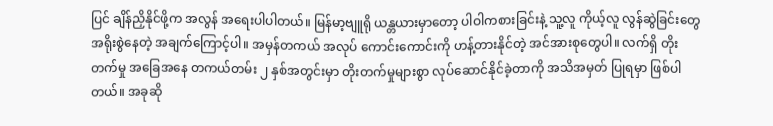ပြင် ချိန်ညှိနိုင်ဖို့က အလွန် အရေးပါပါတယ်။ မြန်မာ့ဗျူရို ယန္တယားမှာတော့ ပါဝါကစားခြင်းနဲ့ သူ့လူ ကိုယ့်လူ လွန်ဆွဲခြင်းတွေ အရိုးစွဲနေတဲ့ အချက်ကြောင့်ပါ။ အမှန်တကယ် အလုပ် ကောင်းကောင်းကို ဟန့်တားနိုင်တဲ့ အင်အားစုတွေပါ။ လက်ရှိ တိုးတက်မှု အခြေအနေ တကယ်တမ်း ၂ နှစ်အတွင်းမှာ တိုးတက်မှုများစွာ လုပ်ဆောင်နိုင်ခဲ့တာကို အသိအမှတ် ပြုရမှာ ဖြစ်ပါတယ်။ အခုဆို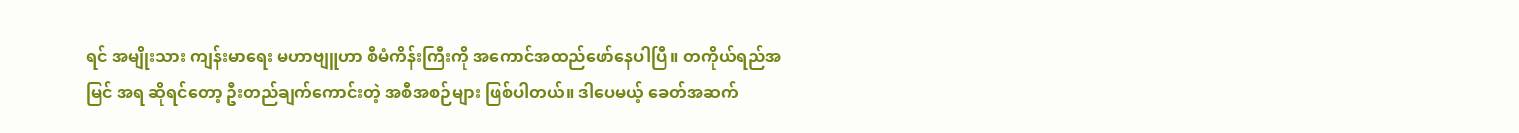ရင် အမျိုးသား ကျန်းမာရေး မဟာဗျူဟာ စီမံကိန်းကြီးကို အကောင်အထည်ဖော်နေပါပြီ။ တကိုယ်ရည်အမြင် အရ ဆိုရင်တော့ ဦးတည်ချက်ကောင်းတဲ့ အစီအစဉ်များ ဖြစ်ပါတယ်။ ဒါပေမယ့် ခေတ်အဆက်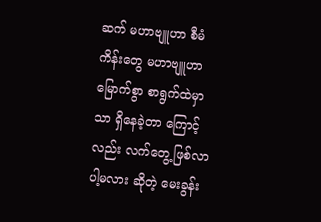ဆက် မဟာဗျူဟာ စီမံကိန်းတွေ မဟာဗျူဟာ မြောက်စွာ စာရွက်ထဲမှာသာ ရှိနေခဲ့တာ ကြောင့်လည်း လက်တွေ့ ဖြစ်လာပါ့မလား ဆိုတဲ့ မေးခွန်း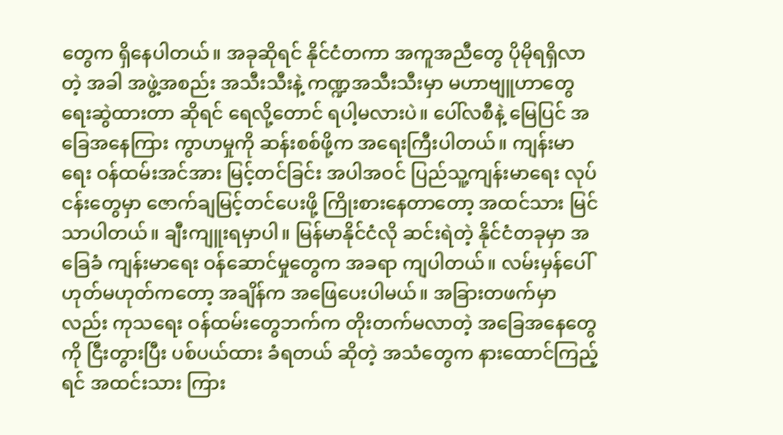တွေက ရှိနေပါတယ်။ အခုဆိုရင် နိုင်ငံတကာ အကူအညီတွေ ပိုမိုရရှိလာတဲ့ အခါ အဖွဲ့အစည်း အသီးသီးနဲ့ ကဏ္ဍအသီးသီးမှာ မဟာဗျူဟာတွေ ရေးဆွဲထားတာ ဆိုရင် ရေလို့တောင် ရပါ့မလားပဲ။ ပေါ်လစီနဲ့ မြေပြင် အခြေအနေကြား ကွာဟမှုကို ဆန်းစစ်ဖို့က အရေးကြီးပါတယ်။ ကျန်းမာရေး ဝန်ထမ်းအင်အား မြင့်တင်ခြင်း အပါအဝင် ပြည်သူ့ကျန်းမာရေး လုပ်ငန်းတွေမှာ ဇောက်ချမြင့်တင်ပေးဖို့ ကြိုးစားနေတာတော့ အထင်သား မြင်သာပါတယ်။ ချီးကျူးရမှာပါ။ မြန်မာနိုင်ငံလို ဆင်းရဲတဲ့ နိုင်ငံတခုမှာ အခြေခံ ကျန်းမာရေး ဝန်ဆောင်မှုတွေက အခရာ ကျပါတယ်။ လမ်းမှန်ပေါ် ဟုတ်မဟုတ်ကတော့ အချိန်က အဖြေပေးပါမယ်။ အခြားတဖက်မှာလည်း ကုသရေး ဝန်ထမ်းတွေဘက်က တိုးတက်မလာတဲ့ အခြေအနေတွေကို ငြီးတွားပြီး ပစ်ပယ်ထား ခံရတယ် ဆိုတဲ့ အသံတွေက နားထောင်ကြည့်ရင် အထင်းသား ကြား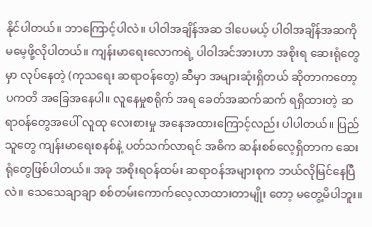နိုင်ပါတယ်။ ဘာကြောင့်ပါလဲ။ ပါဝါအချိန်အဆ ဒါပေမယ့် ပါဝါအချိန်အဆကို မမေ့ဖို့လိုပါတယ်။ ကျန်းမာရေးလောကရဲ့ ပါဝါအင်အားဟာ အစိုးရ ဆေးရုံတွေမှာ လုပ်နေတဲ့ (ကုသရေး ဆရာဝန်တွေ) ဆီမှာ အများဆုံးရှိတယ် ဆိုတာကတော့ ပကတိ အခြေအနေပါ။ လူနေမှုစရိုက် အရ ခေတ်အဆက်ဆက် ရရှိထားတဲ့ ဆရာဝန်တွေအပေါ် လူထု လေးစားမှု အနေအထားကြောင့်လည်း ပါပါတယ်။ ပြည်သူတွေ ကျန်းမာရေးစနစ်နဲ့ ပတ်သက်လာရင် အဓိက ဆန်းစစ်လေ့ရှိတာက ဆေးရုံတွေဖြစ်ပါတယ်။ အခု အစိုးရဝန်ထမ်း ဆရာဝန်အများစုက ဘယ်လိုမြင်နေပြီလဲ။ သေသေချာချာ စစ်တမ်းကောက်လေ့လာထားတာမျိုး တော့ မတွေ့မိပါဘူး။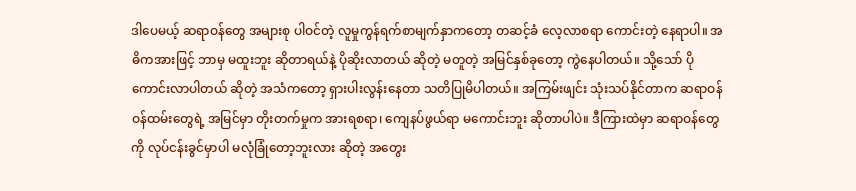ဒါပေမယ့် ဆရာဝန်တွေ အများစု ပါဝင်တဲ့ လူမှုကွန်ရက်စာမျက်နှာကတော့ တဆင့်ခံ လေ့လာစရာ ကောင်းတဲ့ နေရာပါ။ အဓိကအားဖြင့် ဘာမှ မထူးဘူး ဆိုတာရယ်နဲ့ ပိုဆိုးလာတယ် ဆိုတဲ့ မတူတဲ့ အမြင်နှစ်ခုတော့ ကွဲနေပါတယ်။ သို့သော် ပိုကောင်းလာပါတယ် ဆိုတဲ့ အသံကတော့ ရှားပါးလွန်းနေတာ သတိပြုမိပါတယ်။ အကြမ်းဖျင်း သုံးသပ်နိုင်တာက ဆရာဝန် ဝန်ထမ်းတွေရဲ့ အမြင်မှာ တိုးတက်မှုက အားရစရာ၊ ကျေနပ်ဖွယ်ရာ မကောင်းဘူး ဆိုတာပါပဲ။ ဒီကြားထဲမှာ ဆရာဝန်တွေကို လုပ်ငန်းခွင်မှာပါ မလုံခြုံတော့ဘူးလား ဆိုတဲ့ အတွေး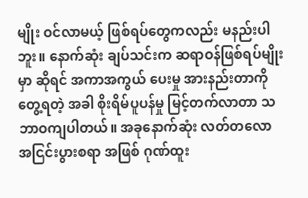မျိုး ဝင်လာမယ့် ဖြစ်ရပ်တွေကလည်း မနည်းပါဘူး။ နောက်ဆုံး ချပ်သင်းက ဆရာဝန်ဖြစ်ရပ်မျိုးမှာ ဆိုရင် အကာအကွယ် ပေးမှု အားနည်းတာကို တွေ့ရတဲ့ အခါ စိုးရိမ်ပူပန်မှု မြင့်တက်လာတာ သဘာဝကျပါတယ်။ အခုနောက်ဆုံး လတ်တလော အငြင်းပွားစရာ အဖြစ် ဂုဏ်ထူး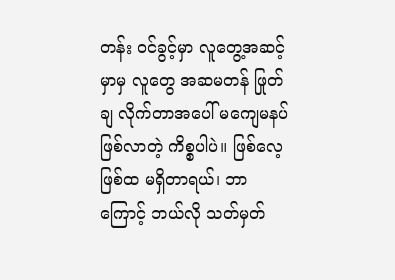တန်း ဝင်ခွင့်မှာ လူတွေ့အဆင့်မှာမှ လူတွေ အဆမတန် ဖြုတ်ချ လိုက်တာအပေါ် မကျေမနပ် ဖြစ်လာတဲ့ ကိစ္စပါပဲ။ ဖြစ်လေ့ဖြစ်ထ မရှိတာရယ်၊ ဘာကြောင့် ဘယ်လို သတ်မှတ်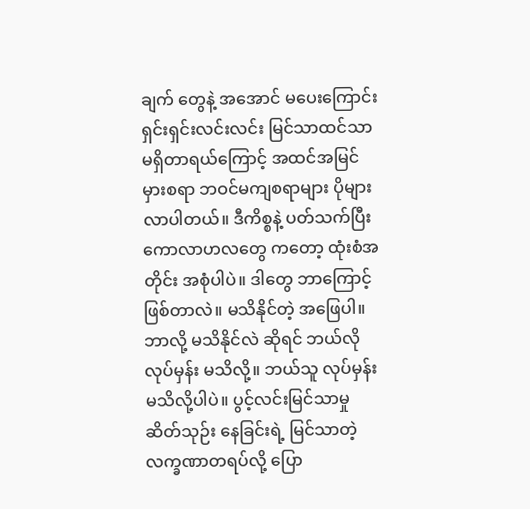ချက် တွေနဲ့ အအောင် မပေးကြောင်း ရှင်းရှင်းလင်းလင်း မြင်သာထင်သာ မရှိတာရယ်ကြောင့် အထင်အမြင် မှားစရာ ဘဝင်မကျစရာများ ပိုများလာပါတယ်။ ဒီကိစ္စနဲ့ ပတ်သက်ပြီး ကောလာဟလတွေ ကတော့ ထုံးစံအတိုင်း အစုံပါပဲ။ ဒါတွေ ဘာကြောင့် ဖြစ်တာလဲ။ မသိနိုင်တဲ့ အဖြေပါ။ ဘာလို့ မသိနိုင်လဲ ဆိုရင် ဘယ်လို လုပ်မှန်း မသိလို့။ ဘယ်သူ လုပ်မှန်း မသိလို့ပါပဲ။ ပွင့်လင်းမြင်သာမှု ဆိတ်သုဉ်း နေခြင်းရဲ့ မြင်သာတဲ့ လက္ခဏာတရပ်လို့ ပြော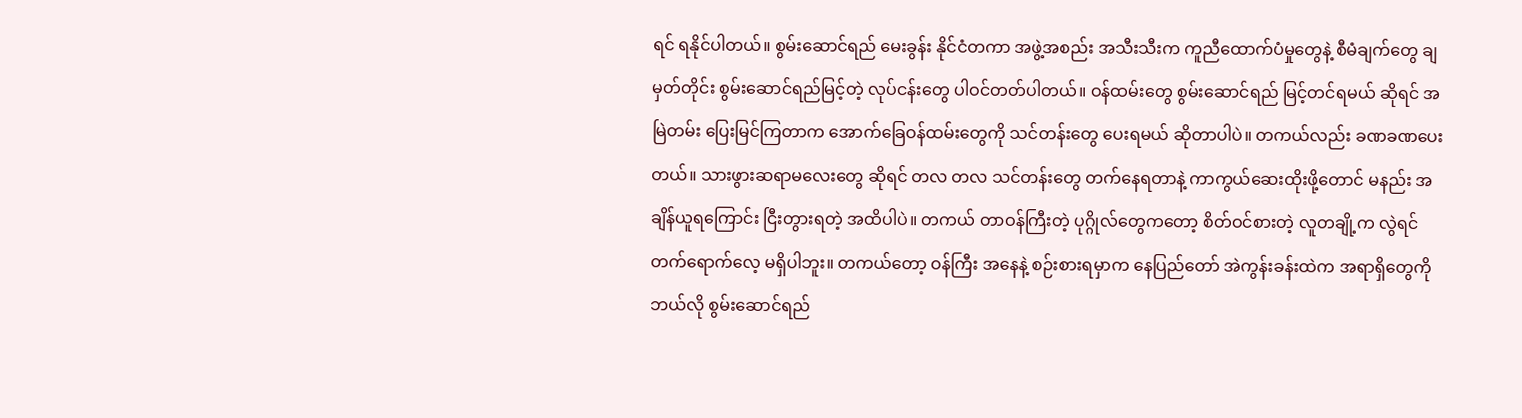ရင် ရနိုင်ပါတယ်။ စွမ်းဆောင်ရည် မေးခွန်း နိုင်ငံတကာ အဖွဲ့အစည်း အသီးသီးက ကူညီထောက်ပံမှုတွေနဲ့ စီမံချက်တွေ ချမှတ်တိုင်း စွမ်းဆောင်ရည်မြင့်တဲ့ လုပ်ငန်းတွေ ပါဝင်တတ်ပါတယ်။ ဝန်ထမ်းတွေ စွမ်းဆောင်ရည် မြင့်တင်ရမယ် ဆိုရင် အမြဲတမ်း ပြေးမြင်ကြတာက အောက်ခြေဝန်ထမ်းတွေကို သင်တန်းတွေ ပေးရမယ် ဆိုတာပါပဲ။ တကယ်လည်း ခဏခဏပေးတယ်။ သားဖွားဆရာမလေးတွေ ဆိုရင် တလ တလ သင်တန်းတွေ တက်နေရတာနဲ့ ကာကွယ်ဆေးထိုးဖို့တောင် မနည်း အချိန်ယူရကြောင်း ငြီးတွားရတဲ့ အထိပါပဲ။ တကယ် တာဝန်ကြီးတဲ့ ပုဂ္ဂိုလ်တွေကတော့ စိတ်ဝင်စားတဲ့ လူတချို့က လွဲရင် တက်ရောက်လေ့ မရှိပါဘူး။ တကယ်တော့ ဝန်ကြီး အနေနဲ့ စဉ်းစားရမှာက နေပြည်တော် အဲကွန်းခန်းထဲက အရာရှိတွေကို ဘယ်လို စွမ်းဆောင်ရည်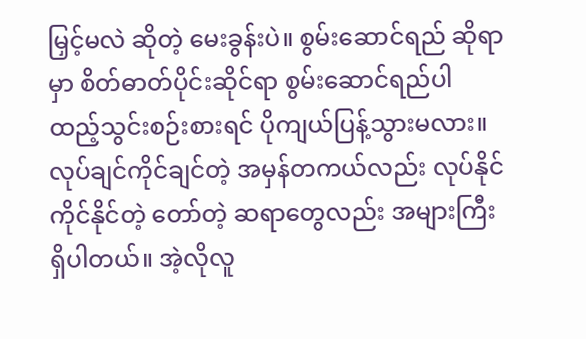မြှင့်မလဲ ဆိုတဲ့ မေးခွန်းပဲ။ စွမ်းဆောင်ရည် ဆိုရာမှာ စိတ်ဓာတ်ပိုင်းဆိုင်ရာ စွမ်းဆောင်ရည်ပါ ထည့်သွင်းစဉ်းစားရင် ပိုကျယ်ပြန့်သွားမလား။ လုပ်ချင်ကိုင်ချင်တဲ့ အမှန်တကယ်လည်း လုပ်နိုင်ကိုင်နိုင်တဲ့ တော်တဲ့ ဆရာတွေလည်း အများကြီး ရှိပါတယ်။ အဲ့လိုလူ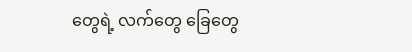တွေရဲ့ လက်တွေ ခြေတွေ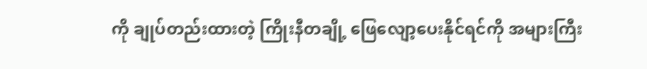ကို ချုပ်တည်းထားတဲ့ ကြိုးနီတချို့ ဖြေလျော့ပေးနိုင်ရင်ကို အများကြီး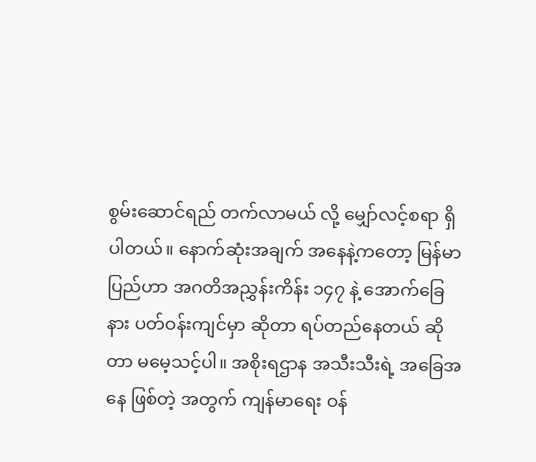စွမ်းဆောင်ရည် တက်လာမယ် လို့ မျှော်လင့်စရာ ရှိပါတယ်။ နောက်ဆုံးအချက် အနေနဲ့ကတော့ မြန်မာပြည်ဟာ အဂတိအညွှန်းကိန်း ၁၄၇ နဲ့ အောက်ခြေနား ပတ်ဝန်းကျင်မှာ ဆိုတာ ရပ်တည်နေတယ် ဆိုတာ မမေ့သင့်ပါ။ အစိုးရဌာန အသီးသီးရဲ့ အခြေအနေ ဖြစ်တဲ့ အတွက် ကျန်မာရေး ဝန်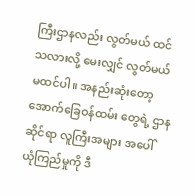ကြီးဌာနလည်း လွတ်မယ် ထင်သလားလို့ မေးလျှင် လွတ်မယ် မထင်ပါ။ အနည်းဆုံးတော့ အောက်ခြေဝန်ထမ်း တွေရဲ့ ဌာနဆိုင်ရာ လူကြီးအများ အပေါ် ယုံကြည်မှုကို ဒီ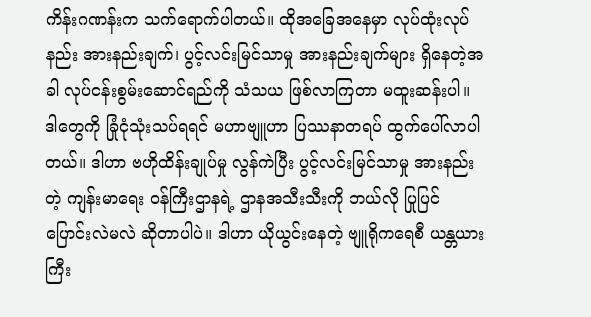ကိန်းဂဏန်းက သက်ရောက်ပါတယ်။ ထိုအခြေအနေမှာ လုပ်ထုံးလုပ်နည်း အားနည်းချက်၊ ပွင့်လင်းမြင်သာမှု အားနည်းချက်များ ရှိနေတဲ့အခါ လုပ်ငန်းစွမ်းဆောင်ရည်ကို သံသယ ဖြစ်လာကြတာ မထူးဆန်းပါ။ ဒါတွေကို ခြုံငုံသုံးသပ်ရရင် မဟာဗျူဟာ ပြဿနာတရပ် ထွက်ပေါ်လာပါတယ်။ ဒါဟာ ဗဟိုထိန်းချုပ်မှု လွန်ကဲပြီး ပွင့်လင်းမြင်သာမှု အားနည်းတဲ့ ကျန်းမာရေး ဝန်ကြီးဌာနရဲ့ ဌာနအသီးသီးကို ဘယ်လို ပြုပြင် ပြောင်းလဲမလဲ ဆိုတာပါပဲ။ ဒါဟာ ယိုယွင်းနေတဲ့ ဗျူရိုကရေစီ ယန္တယားကြီး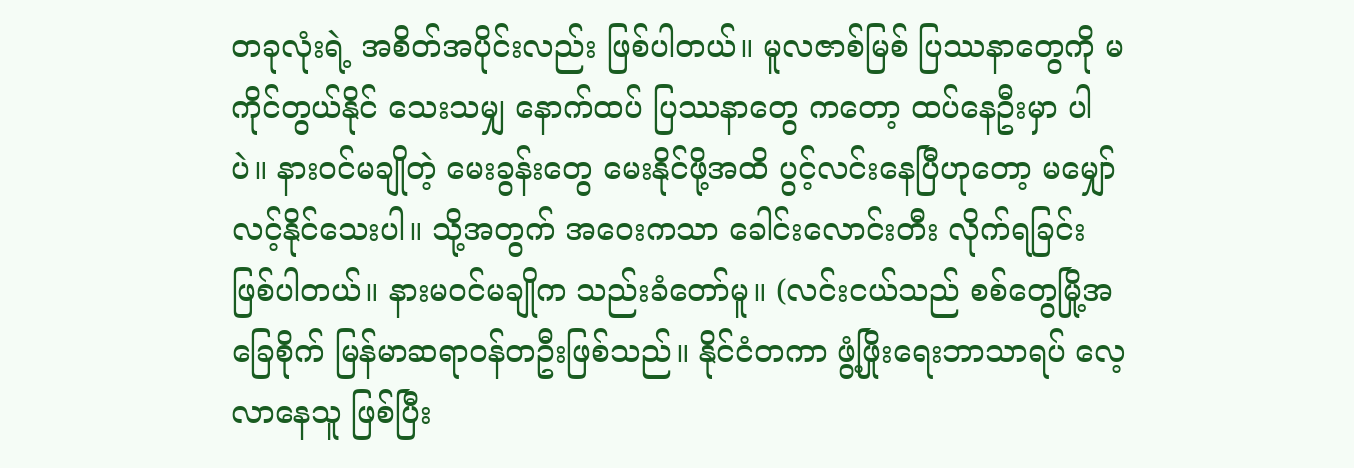တခုလုံးရဲ့ အစိတ်အပိုင်းလည်း ဖြစ်ပါတယ်။ မူလဇာစ်မြစ် ပြဿနာတွေကို မကိုင်တွယ်နိုင် သေးသမျှ နောက်ထပ် ပြဿနာတွေ ကတော့ ထပ်နေဦးမှာ ပါပဲ။ နားဝင်မချိုတဲ့ မေးခွန်းတွေ မေးနိုင်ဖို့အထိ ပွင့်လင်းနေပြီဟုတော့ မမျှော်လင့်နိုင်သေးပါ။ သို့အတွက် အဝေးကသာ ခေါင်းလောင်းတီး လိုက်ရခြင်း ဖြစ်ပါတယ်။ နားမဝင်မချိုက သည်းခံတော်မူ။ (လင်းငယ်သည် စစ်တွေမြို့အခြေစိုက် မြန်မာဆရာဝန်တဦးဖြစ်သည်။ နိုင်ငံတကာ ဖွံ့ဖြိုးရေးဘာသာရပ် လေ့လာနေသူ ဖြစ်ပြီး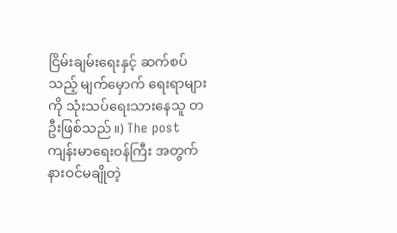ငြိမ်းချမ်းရေးနှင့် ဆက်စပ်သည့် မျက်မှောက် ရေးရာများကို သုံးသပ်ရေးသားနေသူ တဦးဖြစ်သည်။) The post ကျန်းမာရေးဝန်ကြီး အတွက် နားဝင်မချိုတဲ့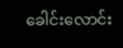ခေါင်းလောင်း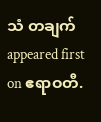သံ တချက် appeared first on ဧရာဝတီ.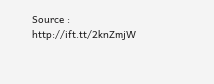Source : http://ift.tt/2knZmjW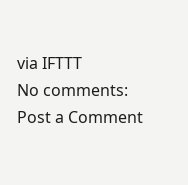via IFTTT
No comments:
Post a Comment